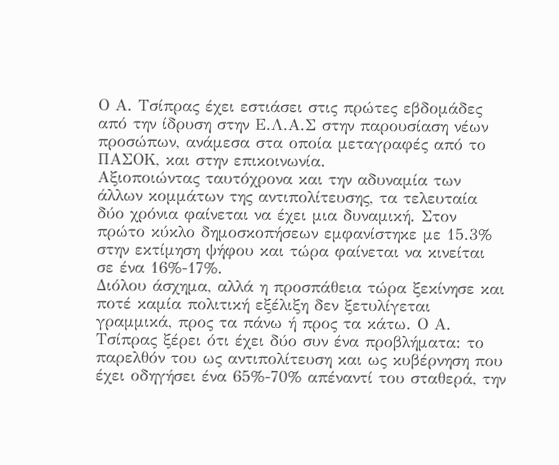Ο Α. Τσίπρας έχει εστιάσει στις πρώτες εβδομάδες από την ίδρυση στην Ε.Λ.Α.Σ στην παρουσίαση νέων προσώπων, ανάμεσα στα οποία μεταγραφές από το ΠΑΣΟΚ, και στην επικοινωνία.
Αξιοποιώντας ταυτόχρονα και την αδυναμία των άλλων κομμάτων της αντιπολίτευσης, τα τελευταία δύο χρόνια φαίνεται να έχει μια δυναμική. Στον πρώτο κύκλο δημοσκοπήσεων εμφανίστηκε με 15.3% στην εκτίμηση ψήφου και τώρα φαίνεται να κινείται σε ένα 16%-17%.
Διόλου άσχημα, αλλά η προσπάθεια τώρα ξεκίνησε και ποτέ καμία πολιτική εξέλιξη δεν ξετυλίγεται γραμμικά, προς τα πάνω ή προς τα κάτω. Ο Α. Τσίπρας ξέρει ότι έχει δύο συν ένα προβλήματα: το παρελθόν του ως αντιπολίτευση και ως κυβέρνηση που έχει οδηγήσει ένα 65%-70% απέναντί του σταθερά, την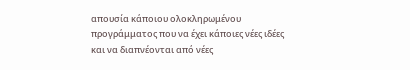απουσία κάποιου ολοκληρωμένου προγράμματος που να έχει κάποιες νέες ιδέες και να διαπνέονται από νέες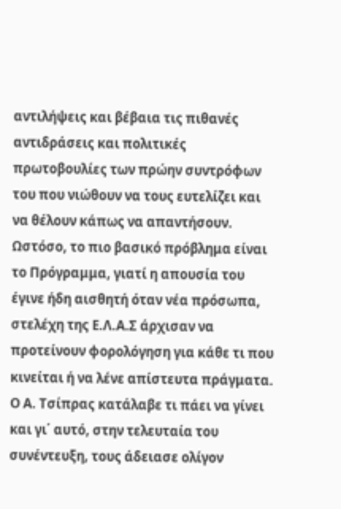αντιλήψεις και βέβαια τις πιθανές αντιδράσεις και πολιτικές πρωτοβουλίες των πρώην συντρόφων του που νιώθουν να τους ευτελίζει και να θέλουν κάπως να απαντήσουν.
Ωστόσο, το πιο βασικό πρόβλημα είναι το Πρόγραμμα, γιατί η απουσία του έγινε ήδη αισθητή όταν νέα πρόσωπα, στελέχη της Ε.Λ.Α.Σ άρχισαν να προτείνουν φορολόγηση για κάθε τι που κινείται ή να λένε απίστευτα πράγματα. Ο Α. Τσίπρας κατάλαβε τι πάει να γίνει και γι΄ αυτό, στην τελευταία του συνέντευξη, τους άδειασε ολίγον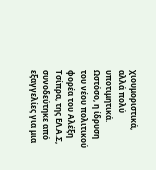χιουμοριστικά, αλλά πολύ υποτιμητικά. Ωστόσο, η ίδρυση του νέου πολιτικού φορέα του Αλέξη Τσίπρα, της ΕΛ.Α.Σ, συνοδεύτηκε από εξαγγελίες για μια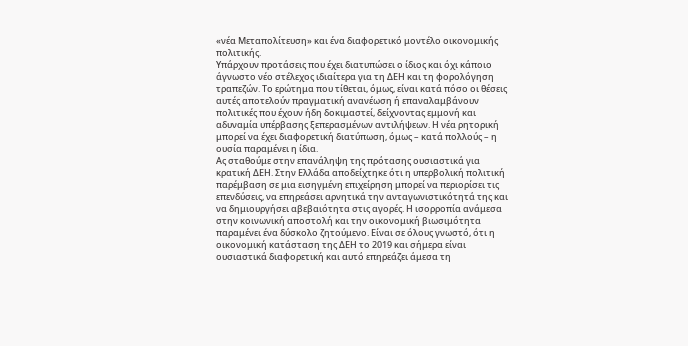«νέα Μεταπολίτευση» και ένα διαφορετικό μοντέλο οικονομικής πολιτικής.
Υπάρχουν προτάσεις που έχει διατυπώσει ο ίδιος και όχι κάποιο άγνωστο νέο στέλεχος ιδιαίτερα για τη ΔΕΗ και τη φορολόγηση τραπεζών. Το ερώτημα που τίθεται, όμως, είναι κατά πόσο οι θέσεις αυτές αποτελούν πραγματική ανανέωση ή επαναλαμβάνουν πολιτικές που έχουν ήδη δοκιμαστεί, δείχνοντας εμμονή και αδυναμία υπέρβασης ξεπερασμένων αντιλήψεων. Η νέα ρητορική μπορεί να έχει διαφορετική διατύπωση, όμως – κατά πολλούς – η ουσία παραμένει η ίδια.
Ας σταθούμε στην επανάληψη της πρότασης ουσιαστικά για κρατική ΔΕΗ. Στην Ελλάδα αποδείχτηκε ότι η υπερβολική πολιτική παρέμβαση σε μια εισηγμένη επιχείρηση μπορεί να περιορίσει τις επενδύσεις, να επηρεάσει αρνητικά την ανταγωνιστικότητά της και να δημιουργήσει αβεβαιότητα στις αγορές. Η ισορροπία ανάμεσα στην κοινωνική αποστολή και την οικονομική βιωσιμότητα παραμένει ένα δύσκολο ζητούμενο. Είναι σε όλους γνωστό, ότι η οικονομική κατάσταση της ΔΕΗ το 2019 και σήμερα είναι ουσιαστικά διαφορετική και αυτό επηρεάζει άμεσα τη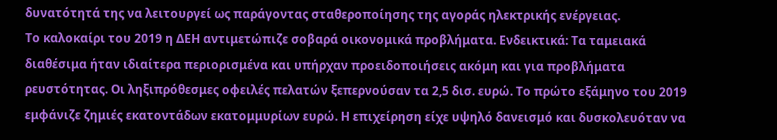δυνατότητά της να λειτουργεί ως παράγοντας σταθεροποίησης της αγοράς ηλεκτρικής ενέργειας.
Το καλοκαίρι του 2019 η ΔΕΗ αντιμετώπιζε σοβαρά οικονομικά προβλήματα. Ενδεικτικά: Τα ταμειακά διαθέσιμα ήταν ιδιαίτερα περιορισμένα και υπήρχαν προειδοποιήσεις ακόμη και για προβλήματα ρευστότητας. Οι ληξιπρόθεσμες οφειλές πελατών ξεπερνούσαν τα 2,5 δισ. ευρώ. Το πρώτο εξάμηνο του 2019 εμφάνιζε ζημιές εκατοντάδων εκατομμυρίων ευρώ. Η επιχείρηση είχε υψηλό δανεισμό και δυσκολευόταν να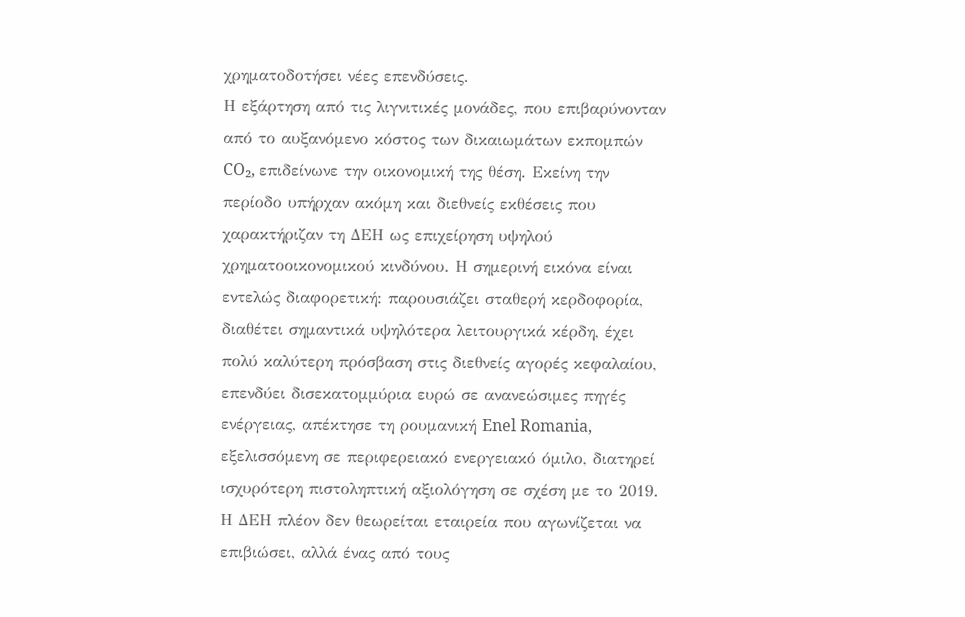χρηματοδοτήσει νέες επενδύσεις.
Η εξάρτηση από τις λιγνιτικές μονάδες, που επιβαρύνονταν από το αυξανόμενο κόστος των δικαιωμάτων εκπομπών CO₂, επιδείνωνε την οικονομική της θέση. Εκείνη την περίοδο υπήρχαν ακόμη και διεθνείς εκθέσεις που χαρακτήριζαν τη ΔΕΗ ως επιχείρηση υψηλού χρηματοοικονομικού κινδύνου. Η σημερινή εικόνα είναι εντελώς διαφορετική: παρουσιάζει σταθερή κερδοφορία, διαθέτει σημαντικά υψηλότερα λειτουργικά κέρδη, έχει πολύ καλύτερη πρόσβαση στις διεθνείς αγορές κεφαλαίου, επενδύει δισεκατομμύρια ευρώ σε ανανεώσιμες πηγές ενέργειας, απέκτησε τη ρουμανική Enel Romania, εξελισσόμενη σε περιφερειακό ενεργειακό όμιλο, διατηρεί ισχυρότερη πιστοληπτική αξιολόγηση σε σχέση με το 2019.
Η ΔΕΗ πλέον δεν θεωρείται εταιρεία που αγωνίζεται να επιβιώσει, αλλά ένας από τους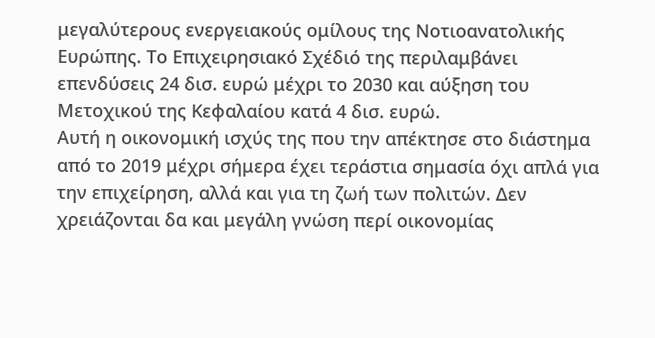μεγαλύτερους ενεργειακούς ομίλους της Νοτιοανατολικής Ευρώπης. Το Επιχειρησιακό Σχέδιό της περιλαμβάνει επενδύσεις 24 δισ. ευρώ μέχρι το 2030 και αύξηση του Μετοχικού της Κεφαλαίου κατά 4 δισ. ευρώ.
Αυτή η οικονομική ισχύς της που την απέκτησε στο διάστημα από το 2019 μέχρι σήμερα έχει τεράστια σημασία όχι απλά για την επιχείρηση, αλλά και για τη ζωή των πολιτών. Δεν χρειάζονται δα και μεγάλη γνώση περί οικονομίας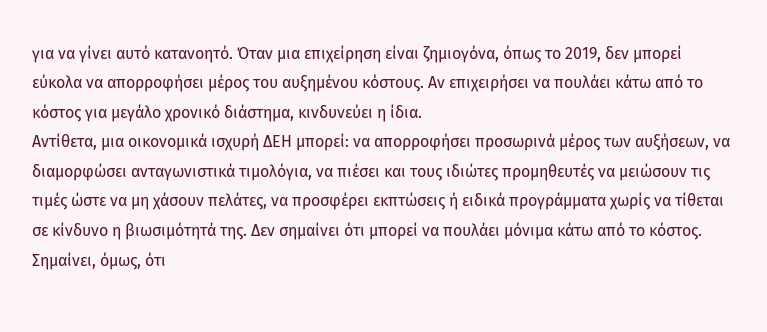για να γίνει αυτό κατανοητό. Όταν μια επιχείρηση είναι ζημιογόνα, όπως το 2019, δεν μπορεί εύκολα να απορροφήσει μέρος του αυξημένου κόστους. Αν επιχειρήσει να πουλάει κάτω από το κόστος για μεγάλο χρονικό διάστημα, κινδυνεύει η ίδια.
Αντίθετα, μια οικονομικά ισχυρή ΔΕΗ μπορεί: να απορροφήσει προσωρινά μέρος των αυξήσεων, να διαμορφώσει ανταγωνιστικά τιμολόγια, να πιέσει και τους ιδιώτες προμηθευτές να μειώσουν τις τιμές ώστε να μη χάσουν πελάτες, να προσφέρει εκπτώσεις ή ειδικά προγράμματα χωρίς να τίθεται σε κίνδυνο η βιωσιμότητά της. Δεν σημαίνει ότι μπορεί να πουλάει μόνιμα κάτω από το κόστος. Σημαίνει, όμως, ότι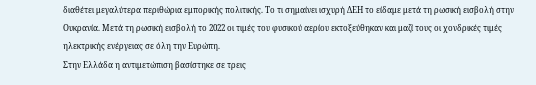διαθέτει μεγαλύτερα περιθώρια εμπορικής πολιτικής. Το τι σημαίνει ισχυρή ΔΕΗ το είδαμε μετά τη ρωσική εισβολή στην Ουκρανία. Μετά τη ρωσική εισβολή το 2022 οι τιμές του φυσικού αερίου εκτοξεύθηκαν και μαζί τους οι χονδρικές τιμές ηλεκτρικής ενέργειας σε όλη την Ευρώπη.
Στην Ελλάδα η αντιμετώπιση βασίστηκε σε τρεις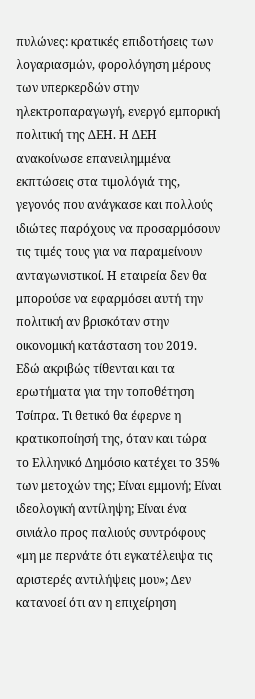πυλώνες: κρατικές επιδοτήσεις των λογαριασμών, φορολόγηση μέρους των υπερκερδών στην ηλεκτροπαραγωγή, ενεργό εμπορική πολιτική της ΔΕΗ. Η ΔΕΗ ανακοίνωσε επανειλημμένα εκπτώσεις στα τιμολόγιά της, γεγονός που ανάγκασε και πολλούς ιδιώτες παρόχους να προσαρμόσουν τις τιμές τους για να παραμείνουν ανταγωνιστικοί. Η εταιρεία δεν θα μπορούσε να εφαρμόσει αυτή την πολιτική αν βρισκόταν στην οικονομική κατάσταση του 2019.
Εδώ ακριβώς τίθενται και τα ερωτήματα για την τοποθέτηση Τσίπρα. Τι θετικό θα έφερνε η κρατικοποίησή της, όταν και τώρα το Ελληνικό Δημόσιο κατέχει το 35% των μετοχών της; Είναι εμμονή; Είναι ιδεολογική αντίληψη; Είναι ένα σινιάλο προς παλιούς συντρόφους «μη με περνάτε ότι εγκατέλειψα τις αριστερές αντιλήψεις μου»; Δεν κατανοεί ότι αν η επιχείρηση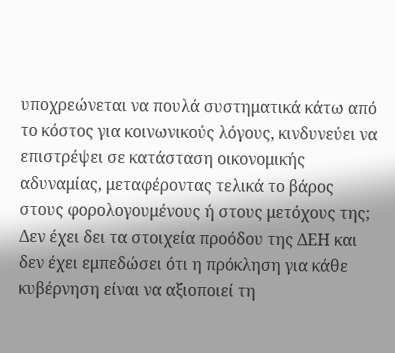υποχρεώνεται να πουλά συστηματικά κάτω από το κόστος για κοινωνικούς λόγους, κινδυνεύει να επιστρέψει σε κατάσταση οικονομικής αδυναμίας, μεταφέροντας τελικά το βάρος στους φορολογουμένους ή στους μετόχους της; Δεν έχει δει τα στοιχεία προόδου της ΔΕΗ και δεν έχει εμπεδώσει ότι η πρόκληση για κάθε κυβέρνηση είναι να αξιοποιεί τη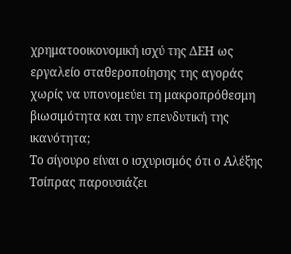χρηματοοικονομική ισχύ της ΔΕΗ ως εργαλείο σταθεροποίησης της αγοράς χωρίς να υπονομεύει τη μακροπρόθεσμη βιωσιμότητα και την επενδυτική της ικανότητα;
Το σίγουρο είναι ο ισχυρισμός ότι ο Αλέξης Τσίπρας παρουσιάζει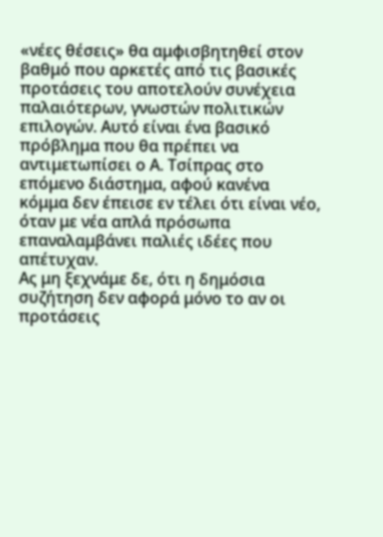«νέες θέσεις» θα αμφισβητηθεί στον βαθμό που αρκετές από τις βασικές προτάσεις του αποτελούν συνέχεια παλαιότερων, γνωστών πολιτικών επιλογών. Αυτό είναι ένα βασικό πρόβλημα που θα πρέπει να αντιμετωπίσει ο Α. Τσίπρας στο επόμενο διάστημα, αφού κανένα κόμμα δεν έπεισε εν τέλει ότι είναι νέο, όταν με νέα απλά πρόσωπα επαναλαμβάνει παλιές ιδέες που απέτυχαν.
Ας μη ξεχνάμε δε, ότι η δημόσια συζήτηση δεν αφορά μόνο το αν οι προτάσεις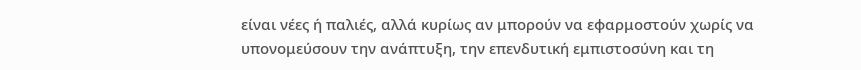είναι νέες ή παλιές, αλλά κυρίως αν μπορούν να εφαρμοστούν χωρίς να υπονομεύσουν την ανάπτυξη, την επενδυτική εμπιστοσύνη και τη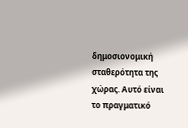δημοσιονομική σταθερότητα της χώρας. Αυτό είναι το πραγματικό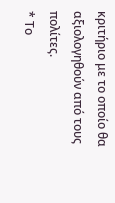κριτήριο με το οποίο θα αξιολογηθούν από τους πολίτες.
* Το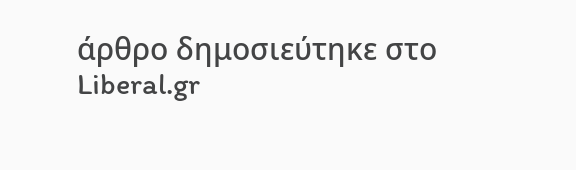άρθρο δημοσιεύτηκε στο Liberal.gr